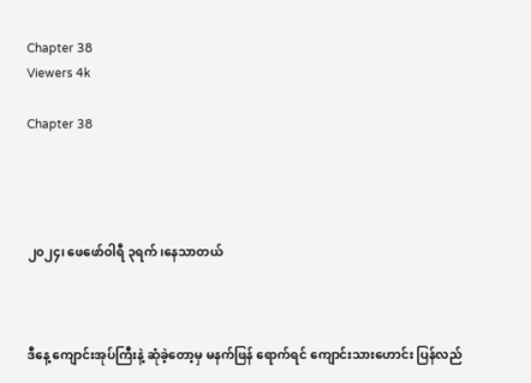Chapter 38
Viewers 4k

Chapter 38




၂၀၂၄၊ ဖေဖော်ဝါရီ ၃ရက် ၊နေသာတယ်



ဒီနေ့ ကျောင်းအုပ်ကြီးနဲ့ ဆုံခဲ့တော့မှ မနက်ဖြန် ရောက်ရင် ကျောင်းသားဟောင်း ပြန်လည်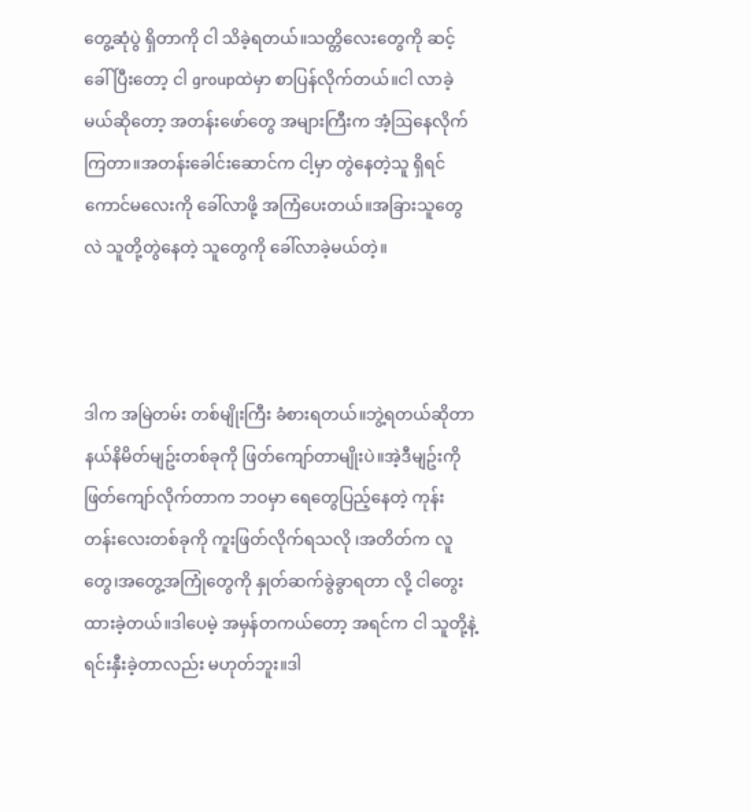တွေ့ဆုံပွဲ ရှိတာကို ငါ သိခဲ့ရတယ်။သတ္တိလေးတွေကို ဆင့်ခေါ်ပြီးတော့ ငါ groupထဲမှာ စာပြန်လိုက်တယ်။ငါ လာခဲ့မယ်ဆိုတော့ အတန်းဖော်တွေ အများကြီးက အံ့ဩနေလိုက်ကြတာ။အတန်းခေါင်းဆောင်က ငါ့မှာ တွဲနေတဲ့သူ ရှိရင် ကောင်မလေးကို ခေါ်လာဖို့ အကြံပေးတယ်။အခြားသူတွေလဲ သူတို့တွဲနေတဲ့ သူတွေကို ခေါ်လာခဲ့မယ်တဲ့။



ဒါက အမြဲတမ်း တစ်မျိုးကြီး ခံစားရတယ်။ဘွဲ့ရတယ်ဆိုတာ နယ်နိမိတ်မျဥ်းတစ်ခုကို ဖြတ်ကျော်တာမျိုးပဲ။အဲ့ဒီမျဥ်းကို ဖြတ်ကျော်လိုက်တာက ဘဝမှာ ရေတွေပြည့်နေတဲ့ ကုန်းတန်းလေးတစ်ခုကို ကူးဖြတ်လိုက်ရသလို ၊အတိတ်က လူတွေ၊အတွေ့အကြုံတွေကို နှုတ်ဆက်ခွဲခွာရတာ လို့ ငါတွေးထားခဲ့တယ်။ဒါပေမဲ့ အမှန်တကယ်တော့ အရင်က ငါ သူတို့နဲ့ ရင်းနှီးခဲ့တာလည်း မဟုတ်ဘူး။ဒါ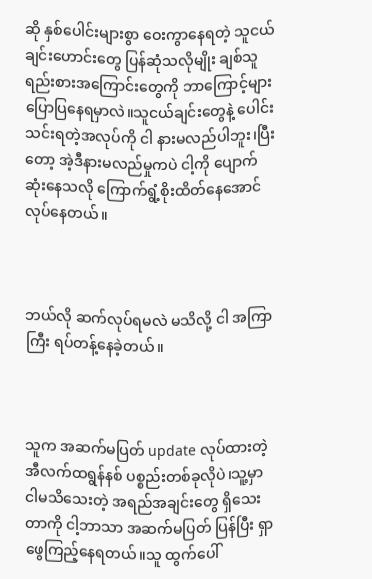ဆို နှစ်ပေါင်းများစွာ ဝေးကွာနေရတဲ့ သူငယ်ချင်းဟောင်းတွေ ပြန်ဆုံသလိုမျိုး ချစ်သူရည်းစားအကြောင်းတွေကို ဘာကြောင့်များ ပြောပြနေရမှာလဲ။သူငယ်ချင်းတွေနဲ့ ပေါင်းသင်းရတဲ့အလုပ်ကို ငါ နားမလည်ပါဘူး၊ပြီးတော့ အဲ့ဒီနားမလည်မှုကပဲ ငါ့ကို ပျောက်ဆုံးနေသလို ကြောက်ရွံ့စိုးထိတ်နေအောင် လုပ်နေတယ်။



ဘယ်လို ဆက်လုပ်ရမလဲ မသိလို့ ငါ အကြာကြီး ရပ်တန့်နေခဲ့တယ်။



သူက အဆက်မပြတ် update လုပ်ထားတဲ့ အီလက်ထရွန်နစ် ပစ္စည်းတစ်ခုလိုပဲ၊သူ့မှာ ငါမသိသေးတဲ့ အရည်အချင်းတွေ ရှိသေးတာကို ငါ့ဘာသာ အဆက်မပြတ် ပြန်ပြီး ရှာဖွေကြည့်နေရတယ်။သူ ထွက်ပေါ်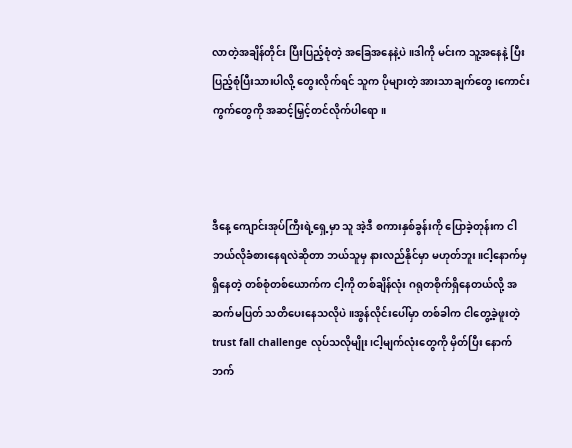လာတဲ့အချိန်တိုင်း ပြီးပြည့်စုံတဲ့ အခြေအနေနဲ့ပဲ။ဒါကို မင်းက သူ့အနေနဲ့ ပြီးပြည့်စုံပြီးသားပါလို့ တွေးလိုက်ရင် သူက ပိုများတဲ့ အားသာချက်တွေ ၊ကောင်းကွက်တွေကို အဆင့်မြှင့်တင်လိုက်ပါရော။



ဒီနေ့ ကျောင်းအုပ်ကြီးရဲ့ရှေ့မှာ သူ အဲ့ဒီ စကားနှစ်ခွန်းကို ပြောခဲ့တုန်းက ငါ ဘယ်လိုခံစားနေရလဲဆိုတာ ဘယ်သူမှ နားလည်နိုင်မှာ မဟုတ်ဘူး။ငါ့နောက်မှ ရှိနေတဲ့ တစ်စုံတစ်ယောက်က ငါ့ကို တစ်ချိန်လုံး ဂရုတစိုက်ရှိနေတယ်လို့ အဆက်မပြတ် သတိပေးနေသလိုပဲ။အွန်လိုင်းပေါ်မှာ တစ်ခါက ငါတွေ့ခဲ့ဖူးတဲ့ trust fall challenge လုပ်သလိုမျိုး၊ငါ့မျက်လုံးတွေကို မှိတ်ပြီး နောက်ဘက်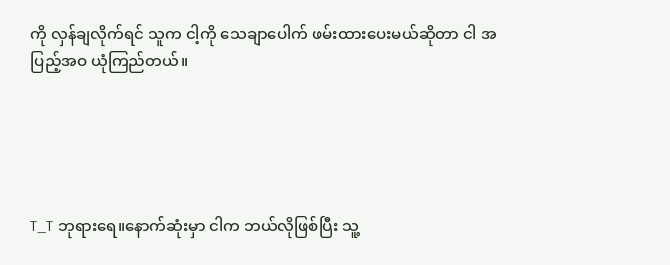ကို လှန်ချလိုက်ရင် သူက ငါ့ကို သေချာပေါက် ဖမ်းထားပေးမယ်ဆိုတာ ငါ အပြည့်အဝ ယုံကြည်တယ်။





T_T ဘုရားရေ။နောက်ဆုံးမှာ ငါက ဘယ်လိုဖြစ်ပြီး သူ့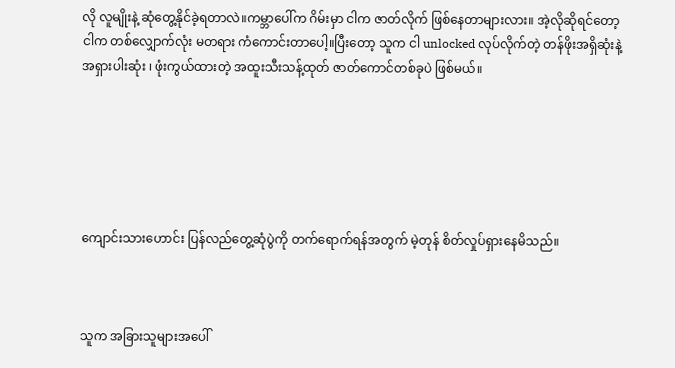လို လူမျိုးနဲ့ ဆုံတွေ့နိုင်ခဲ့ရတာလဲ။ကမ္ဘာပေါ်က ဂိမ်းမှာ ငါက ဇာတ်လိုက် ဖြစ်နေတာများလား။ အဲ့လိုဆိုရင်တော့ ငါက တစ်လျှောက်လုံး မတရား ကံကောင်းတာပေါ့။ပြီးတော့ သူက ငါ unlocked လုပ်လိုက်တဲ့ တန်ဖိုးအရှိဆုံးနဲ့ အရှားပါးဆုံး ၊ ဖုံးကွယ်ထားတဲ့ အထူးသီးသန့်ထုတ် ဇာတ်ကောင်တစ်ခုပဲ ဖြစ်မယ်။






ကျောင်းသားဟောင်း ပြန်လည်တွေ့ဆုံပွဲကို တက်ရောက်ရန်အတွက် မဲ့တုန် စိတ်လှုပ်ရှားနေမိသည်။



သူက အခြားသူများအပေါ်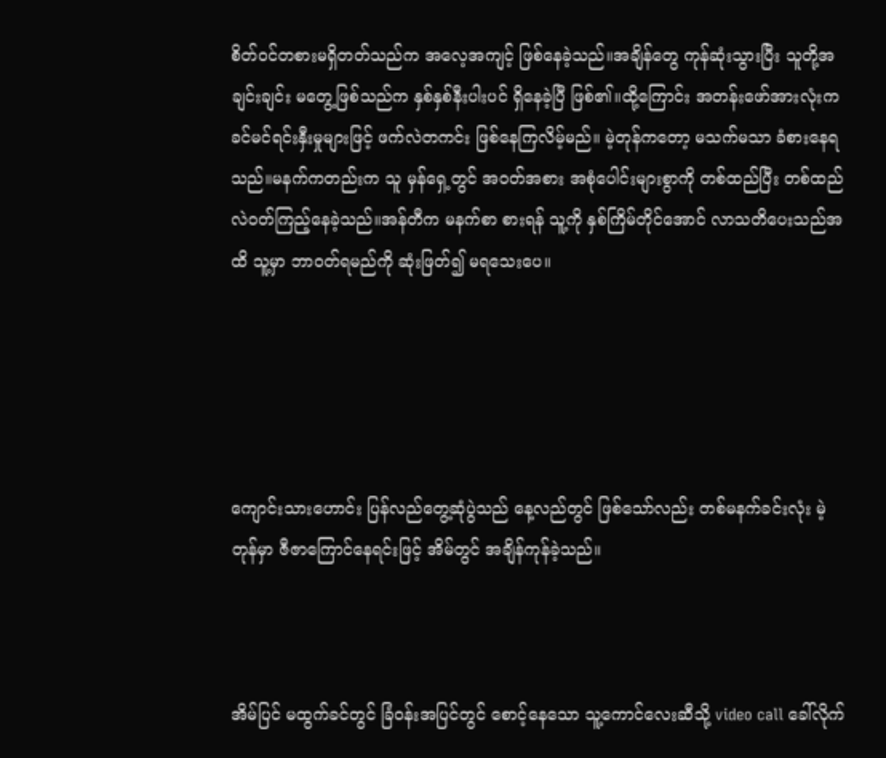စိတ်ဝင်တစားမရှိတတ်သည်က အလေ့အကျင့် ဖြစ်နေခဲ့သည်။အချိန်တွေ ကုန်ဆုံးသွားပြီး သူတို့အချင်းချင်း မတွေ့ဖြစ်သည်က နှစ်နှစ်နီးပါးပင် ရှိနေခဲ့ပြီ ဖြစ်၏။ထို့ကြောင်း အတန်းဖော်အားလုံးက ခင်မင်ရင်းနှီးမှုများဖြင့် ဖက်လဲတကင်း ဖြစ်နေကြလိမ့်မည်။ မဲ့တုန်ကတော့ မသက်မသာ ခံစားနေရသည်။မနက်ကတည်းက သူ မှန်ရှေ့တွင် အဝတ်အစား အစုံပေါင်းများစွာကို တစ်ထည်ပြီး တစ်ထည် လဲဝတ်ကြည့်နေခဲ့သည်။အန်တီက မနက်စာ စားရန် သူ့ကို နှစ်ကြိမ်တိုင်အောင် လာသတိပေးသည်အထိ သူ့မှာ ဘာဝတ်ရမည်ကို ဆုံးဖြတ်၍ မရသေးပေ။





ကျောင်းသားဟောင်း ပြန်လည်တွေ့ဆုံပွဲသည် နေ့လည်တွင် ဖြစ်သော်လည်း တစ်မနက်ခင်းလုံး မဲ့တုန်မှာ ဇီဇာကြောင်နေရင်းဖြင့် အိမ်တွင် အချိန်ကုန်ခဲ့သည်။



အိမ်ပြင် မထွက်ခင်တွင် ခြံဝန်းအပြင်တွင် စောင့်နေသော သူ့ကောင်လေးဆီသို့ video call ခေါ်လိုက်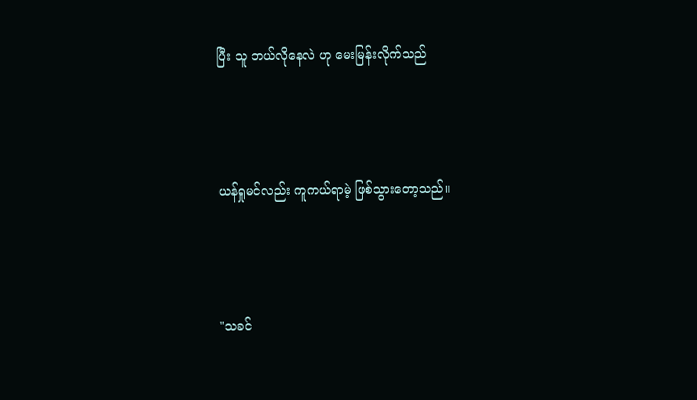ပြီး သူ ဘယ်လိုနေလဲ ဟု မေးမြန်းလိုက်သည်



ယန်ရှုမင်လည်း ကူကယ်ရာမဲ့ ဖြစ်သွားတော့သည်။



"သခင်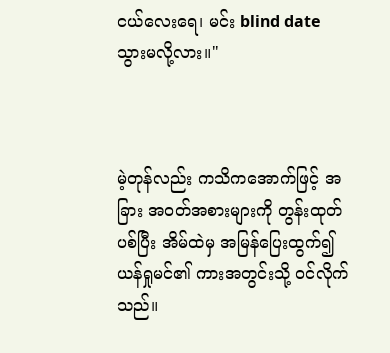ငယ်လေးရေ၊ မင်း blind date သွားမလို့လား။"



မဲ့တုန်လည်း ကသိကအောက်ဖြင့် အခြား အဝတ်အစားများကို တွန်းထုတ်ပစ်ပြီး အိမ်ထဲမှ အမြန်ပြေးထွက်၍ ယန်ရှုမင်၏ ကားအတွင်းသို့ ဝင်လိုက်သည်။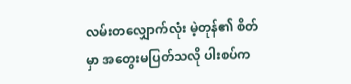လမ်းတလျှောက်လုံး မဲ့တုန်၏ စိတ်မှာ အတွေးမပြတ်သလို ပါးစပ်က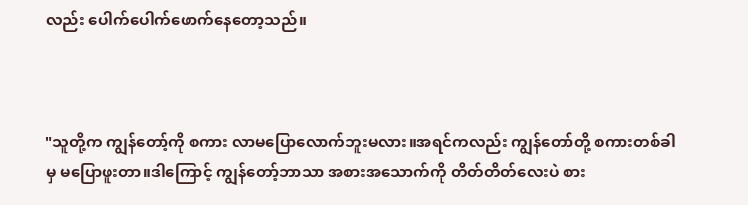လည်း ပေါက်ပေါက်ဖောက်နေတော့သည်။



"သူတို့က ကျွန်တော့်ကို စကား လာမပြောလောက်ဘူးမလား။အရင်ကလည်း ကျွန်တော်တို့ စကားတစ်ခါမှ မပြောဖူးတာ။ဒါကြောင့် ကျွန်တော့်ဘာသာ အစားအသောက်ကို တိတ်တိတ်လေးပဲ စား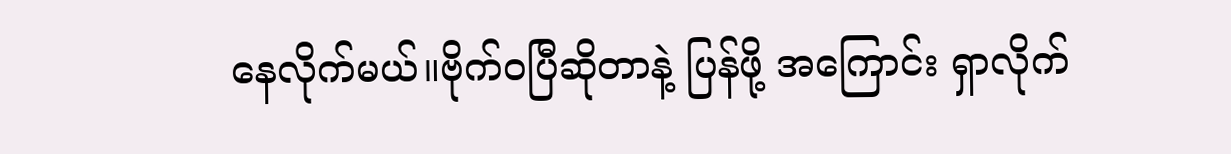နေလိုက်မယ်။ဗိုက်ဝပြီဆိုတာနဲ့ ပြန်ဖို့ အကြောင်း ရှာလိုက်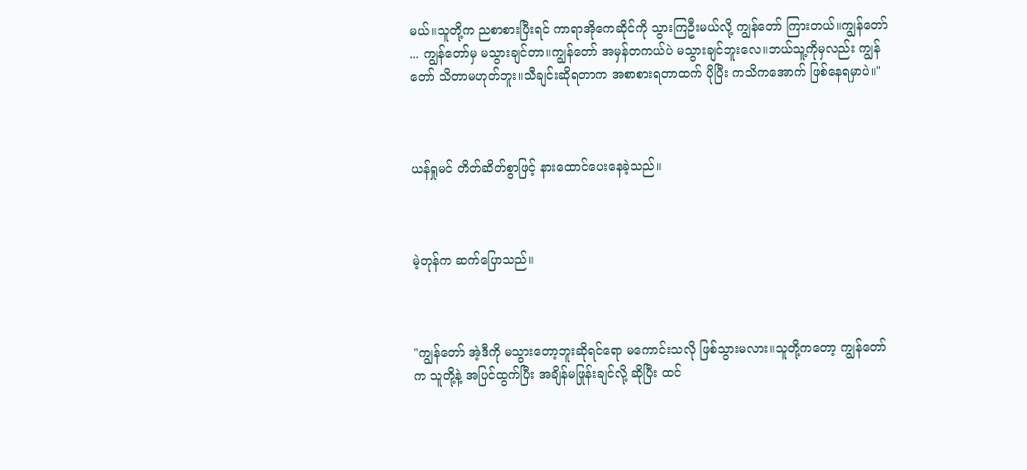မယ်။သူတို့က ညစာစားပြီးရင် ကာရာအိုကေဆိုင်ကို သွားကြဦးမယ်လို့ ကျွန်တော် ကြားတယ်။ကျွန်တော် ... ကျွန်တော်မှ မသွားချင်တာ။ကျွန်တော် အမှန်တကယ်ပဲ မသွားချင်ဘူးလေ။ဘယ်သူ့ကိုမှလည်း ကျွန်တော် သိတာမဟုတ်ဘူး။သီချင်းဆိုရတာက အစာစားရတာထက် ပိုပြီး ကသိကအောက် ဖြစ်နေရမှာပဲ။"



ယန်ရှုမင် တိတ်ဆိတ်စွာဖြင့် နားထောင်ပေးနေခဲ့သည်။



မဲ့တုန်က ဆက်ပြောသည်။



"ကျွန်တော် အဲ့ဒီကို မသွားတော့ဘူးဆိုရင်ရော မကောင်းသလို ဖြစ်သွားမလား။သူတို့ကတော့ ကျွန်တော်က သူတို့နဲ့ အပြင်ထွက်ပြီး အချိန်မဖြုန်းချင်လို့ ဆိုပြီး ထင်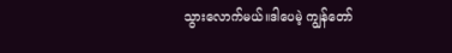သွားလောက်မယ်။ဒါပေမဲ့ ကျွန်တော်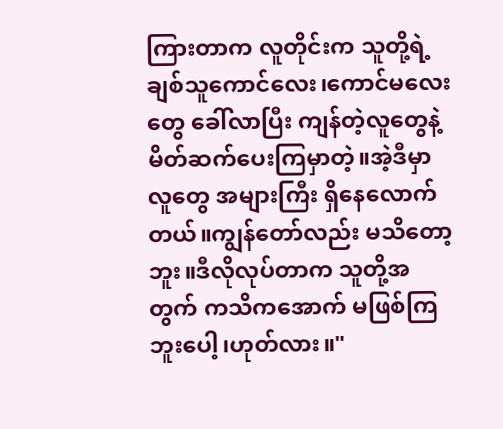ကြားတာက လူတိုင်းက သူတို့ရဲ့ချစ်သူကောင်လေး၊ကောင်မလေးတွေ ခေါ်လာပြီး ကျန်တဲ့လူတွေနဲ့ မိတ်ဆက်ပေးကြမှာတဲ့။အဲ့ဒီမှာ လူတွေ အများကြီး ရှိနေလောက်တယ်။ကျွန်တော်လည်း မသိတော့ဘူး။ဒီလိုလုပ်တာက သူတို့အတွက် ကသိကအောက် မဖြစ်ကြဘူးပေါ့၊ဟုတ်လား။"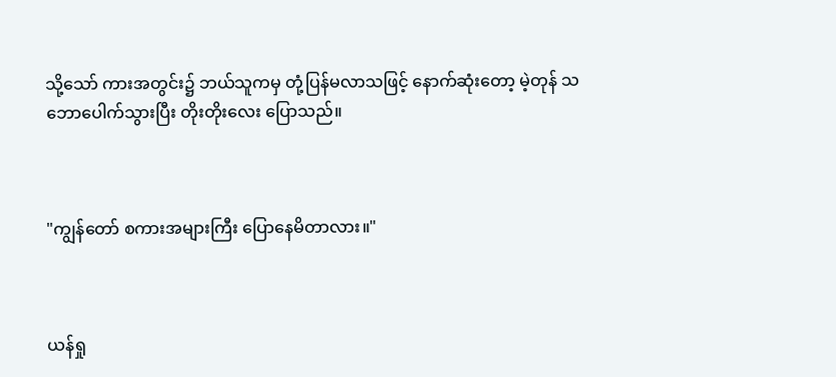သို့သော် ကားအတွင်း၌ ဘယ်သူကမှ တုံ့ပြန်မလာသဖြင့် နောက်ဆုံးတော့ မဲ့တုန် သဘောပေါက်သွားပြီး တိုးတိုးလေး ပြောသည်။



"ကျွန်တော် စကားအများကြီး ပြောနေမိတာလား။"



ယန်ရှု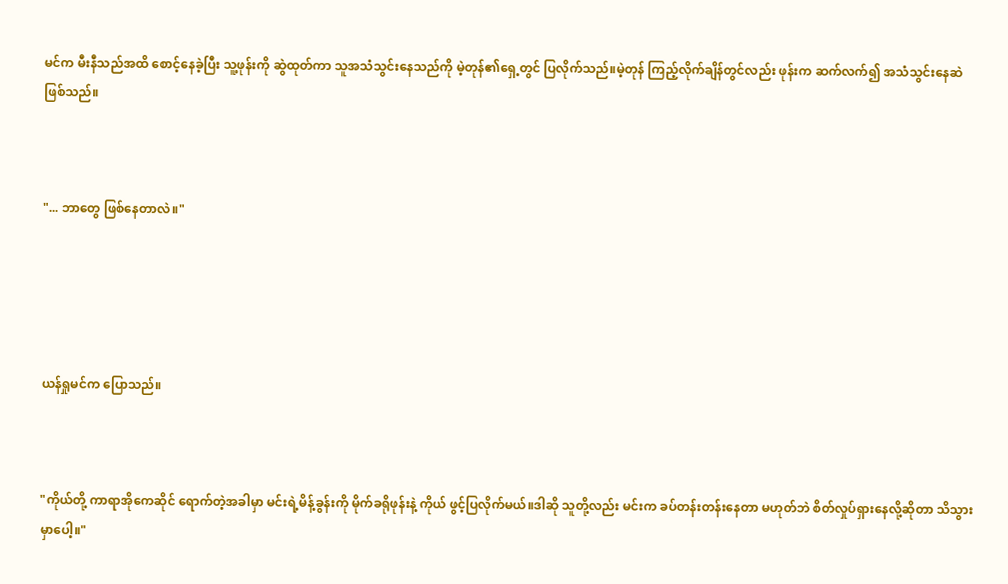မင်က မီးနီသည်အထိ စောင့်နေခဲ့ပြီး သူ့ဖုန်းကို ဆွဲထုတ်ကာ သူအသံသွင်းနေသည်ကို မဲ့တုန်၏ရှေ့တွင် ပြလိုက်သည်။မဲ့တုန် ကြည့်လိုက်ချိန်တွင်လည်း ဖုန်းက ဆက်လက်၍ အသံသွင်းနေဆဲ ဖြစ်သည်။



"... ဘာတွေ ဖြစ်နေတာလဲ။"





ယန်ရှုမင်က ပြောသည်။



"ကိုယ်တို့ ကာရာအိုကေဆိုင် ရောက်တဲ့အခါမှာ မင်းရဲ့မိန့်ခွန်းကို မိုက်ခရိုဖုန်းနဲ့ ကိုယ် ဖွင့်ပြလိုက်မယ်။ဒါဆို သူတို့လည်း မင်းက ခပ်တန်းတန်းနေတာ မဟုတ်ဘဲ စိတ်လှုပ်ရှားနေလို့ဆိုတာ သိသွားမှာပေါ့။"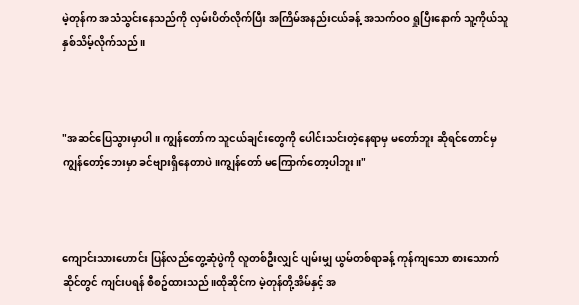မဲ့တုန်က အသံသွင်းနေသည်ကို လှမ်းပိတ်လိုက်ပြီး အကြိမ်အနည်းငယ်ခန့် အသက်ဝဝ ရှုပြီးနောက် သူ့ကိုယ်သူ နှစ်သိမ့်လိုက်သည်။



"အဆင်ပြေသွားမှာပါ။ ကျွန်တော်က သူငယ်ချင်းတွေကို ပေါင်းသင်းတဲ့နေရာမှ မတော်ဘူး ဆိုရင်တောင်မှ ကျွန်တော့်ဘေးမှာ ခင်ဗျားရှိနေတာပဲ။ကျွန်တော် မကြောက်တော့ပါဘူး။"



ကျောင်းသားဟောင်း ပြန်လည်တွေ့ဆုံပွဲကို လူတစ်ဦးလျှင် ပျမ်းမျှ ယွမ်တစ်ရာခန့် ကုန်ကျသော စားသောက်ဆိုင်တွင် ကျင်းပရန် စီစဥ်ထားသည်။ထိုဆိုင်က မဲ့တုန်တို့အိမ်နှင့် အ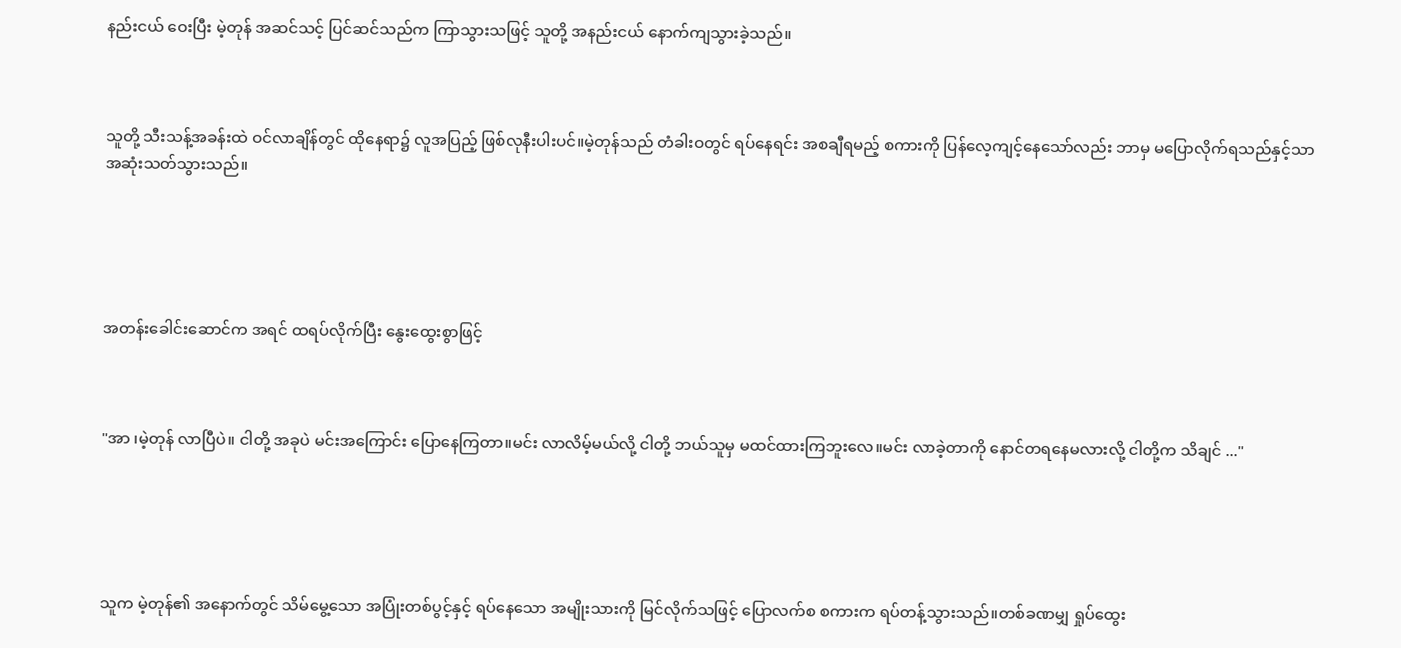နည်းငယ် ဝေးပြီး မဲ့တုန် အဆင်သင့် ပြင်ဆင်သည်က ကြာသွားသဖြင့် သူတို့ အနည်းငယ် နောက်ကျသွားခဲ့သည်။



သူတို့ သီးသန့်အခန်းထဲ ဝင်လာချိန်တွင် ထိုနေရာ၌ လူအပြည့် ဖြစ်လုနီးပါးပင်။မဲ့တုန်သည် တံခါးဝတွင် ရပ်နေရင်း အစချီရမည့် စကားကို ပြန်လေ့ကျင့်နေသော်လည်း ဘာမှ မပြောလိုက်ရသည်နှင့်သာ အဆုံးသတ်သွားသည်။





အတန်းခေါင်းဆောင်က အရင် ထရပ်လိုက်ပြီး နွေးထွေးစွာဖြင့်



"အာ ၊မဲ့တုန် လာပြီပဲ။ ငါတို့ အခုပဲ မင်းအကြောင်း ပြောနေကြတာ။မင်း လာလိမ့်မယ်လို့ ငါတို့ ဘယ်သူမှ မထင်ထားကြဘူးလေ။မင်း လာခဲ့တာကို နောင်တရနေမလားလို့ ငါတို့က သိချင် ..."





သူက မဲ့တုန်၏ အနောက်တွင် သိမ်မွေ့သော အပြုံးတစ်ပွင့်နှင့် ရပ်နေသော အမျိုးသားကို မြင်လိုက်သဖြင့် ပြောလက်စ စကားက ရပ်တန့်သွားသည်။တစ်ခဏမျှ ရှုပ်ထွေး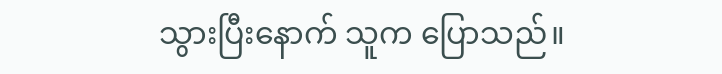သွားပြီးနောက် သူက ပြောသည်။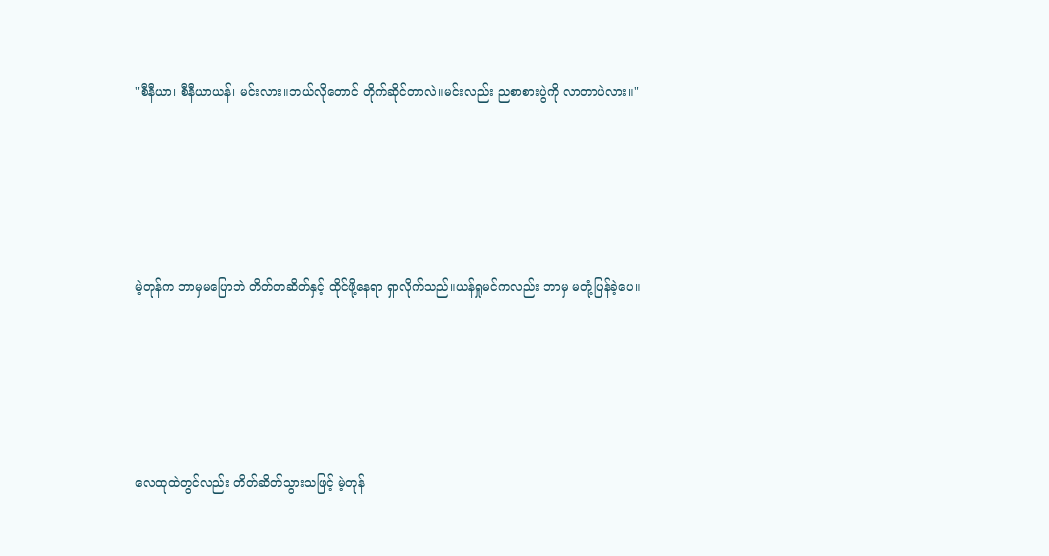"စီနီယာ၊ စီနီယာယန်၊ မင်းလား။ဘယ်လိုတောင် တိုက်ဆိုင်တာလဲ။မင်းလည်း ညစာစားပွဲကို လာတာပဲလား။"





မဲ့တုန်က ဘာမှမပြောဘဲ တိတ်တဆိတ်နှင့် ထိုင်ဖို့နေရာ ရှာလိုက်သည်။ယန်ရှုမင်ကလည်း ဘာမှ မတုံ့ပြန်ခဲ့ပေ။





လေထုထဲတွင်လည်း တိတ်ဆိတ်သွားသဖြင့် မဲ့တုန်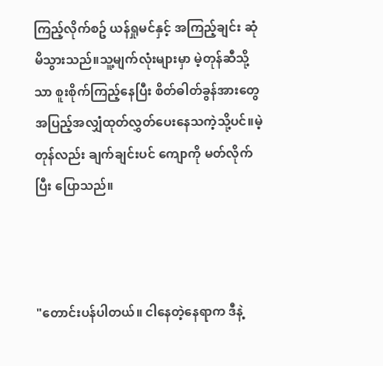ကြည့်လိုက်စဥ် ယန်ရှုမင်နှင့် အကြည့်ချင်း ဆုံမိသွားသည်။သူ့မျက်လုံးများမှာ မဲ့တုန်ဆီသို့သာ စူးစိုက်ကြည့်နေပြီး စိတ်ဓါတ်ခွန်အားတွေ အပြည့်အလျှံထုတ်လွှတ်ပေးနေသကဲ့သို့ပင်။မဲ့တုန်လည်း ချက်ချင်းပင် ကျောကို မတ်လိုက်ပြီး ပြောသည်။



"တောင်းပန်ပါတယ်။ ငါနေတဲ့နေရာက ဒီနဲ့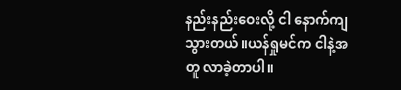နည်းနည်းဝေးလို့ ငါ နောက်ကျသွားတယ်။ယန်ရှုမင်က ငါနဲ့အတူ လာခဲ့တာပါ။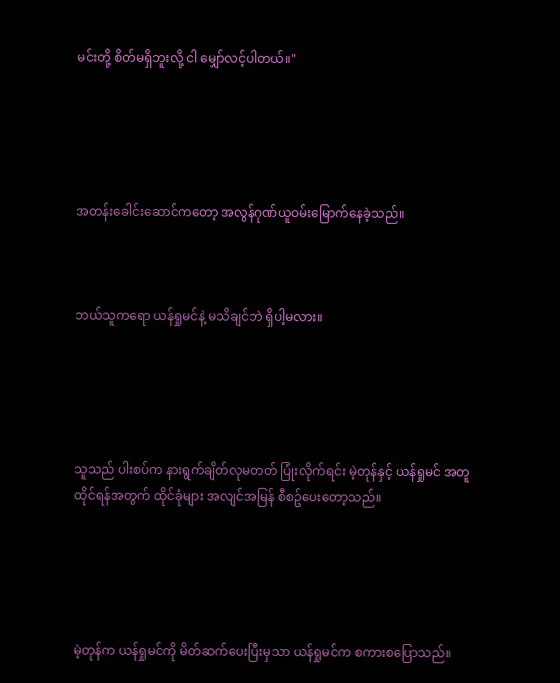မင်းတို့ စိတ်မရှိဘူးလို့ ငါ မျှော်လင့်ပါတယ်။"





အတန်းခေါင်းဆောင်ကတော့ အလွန်ဂုဏ်ယူဝမ်းမြောက်နေခဲ့သည်။



ဘယ်သူကရော ယန်ရှုမင်နဲ့ မသိချင်ဘဲ ရှိပါ့မလား။





သူသည် ပါးစပ်က နားရွက်ချိတ်လုမတတ် ပြုံးလိုက်ရင်း မဲ့တုန်နှင့် ယန်ရှုမင် အတူထိုင်ရန်အတွက် ထိုင်ခုံများ အလျင်အမြန် စီစဥ်ပေးတော့သည်။





မဲ့တုန်က ယန်ရှုမင်ကို မိတ်ဆက်ပေးပြီးမှသာ ယန်ရှုမင်က စကားစပြောသည်။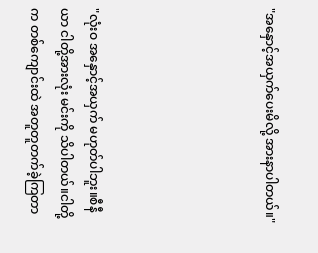"အနှောင့်အယှက်ပေးမိလို့ အားနာပါတယ်။"





"လုံးဝ အနှောင့်အယှက် မဟုတ်ပါဘူး။စီနီယာ ငါတို့အားလုံး မင်းကို သိပါတယ်။ငါတို့က တစ်ကျောင်းထဲ အတူတူတက်ခဲ့ကြတာ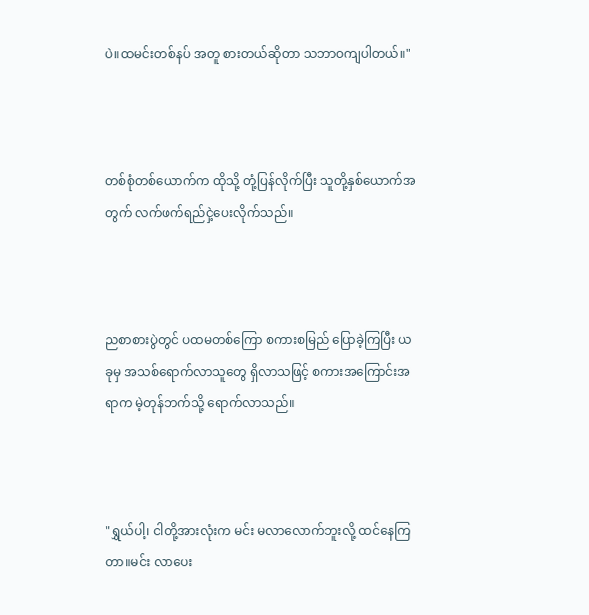ပဲ။ထမင်းတစ်နပ် အတူ စားတယ်ဆိုတာ သဘာဝကျပါတယ်။"



တစ်စုံတစ်ယောက်က ထိုသို့ တုံ့ပြန်လိုက်ပြီး သူတို့နှစ်ယောက်အတွက် လက်ဖက်ရည်ငှဲ့ပေးလိုက်သည်။



ညစာစားပွဲတွင် ပထမတစ်ကြော စကားစမြည် ပြောခဲ့ကြပြီး ယခုမှ အသစ်ရောက်လာသူတွေ ရှိလာသဖြင့် စကားအကြောင်းအရာက မဲ့တုန်ဘက်သို့ ရောက်လာသည်။



"ရွှယ်ပါ့၊ ငါတို့အားလုံးက မင်း မလာလောက်ဘူးလို့ ထင်နေကြတာ။မင်း လာပေး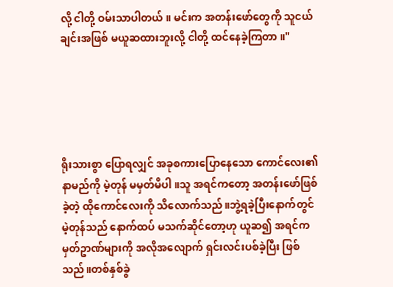လို့ ငါတို့ ဝမ်းသာပါတယ်။ မင်းက အတန်းဖော်တွေကို သူငယ်ချင်းအဖြစ် မယူဆထားဘူးလို့ ငါတို့ ထင်နေခဲ့ကြတာ။"





ရိုးသားစွာ ပြောရလျှင် အခုစကားပြောနေသော ကောင်လေး၏ နာမည်ကို မဲ့တုန် မမှတ်မိပါ။သူ အရင်ကတော့ အတန်းဖော်ဖြစ်ခဲ့တဲ့ ထိုကောင်လေးကို သိလောက်သည်။ဘွဲ့ရခဲ့ပြီးနောက်တွင် မဲ့တုန်သည် နောက်ထပ် မသက်ဆိုင်တော့ဟု ယူဆ၍ အရင်က မှတ်ဥာဏ်များကို အလိုအလျောက် ရှင်းလင်းပစ်ခဲ့ပြီး ဖြစ်သည်။တစ်နှစ်ခွဲ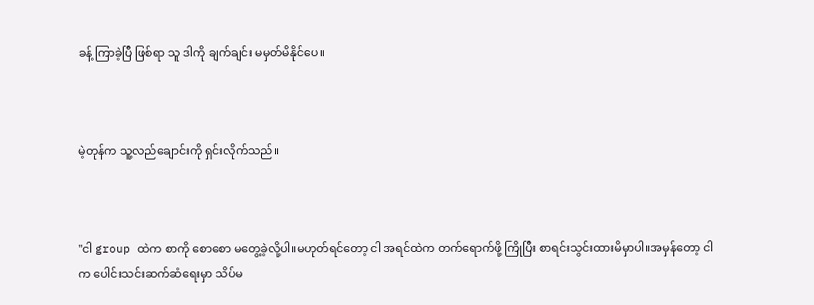ခန့် ကြာခဲ့ပြီ ဖြစ်ရာ သူ ဒါကို ချက်ချင်း မမှတ်မိနိုင်ပေ။



မဲ့တုန်က သူ့လည်ချောင်းကို ရှင်းလိုက်သည်။



"ငါ group ထဲက စာကို စောစော မတွေ့ခဲ့လို့ပါ။မဟုတ်ရင်တော့ ငါ အရင်ထဲက တက်ရောက်ဖို့ ကြိုပြီး စာရင်းသွင်းထားမိမှာပါ။အမှန်တော့ ငါက ပေါင်းသင်းဆက်ဆံရေးမှာ သိပ်မ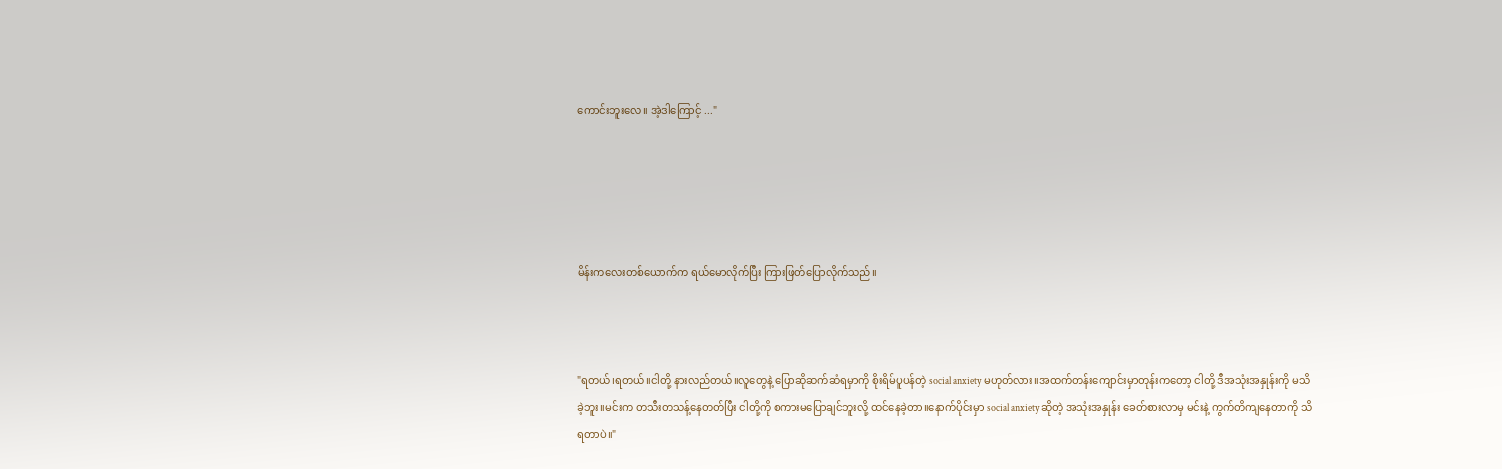ကောင်းဘူးလေ။ အဲ့ဒါကြောင့် ..."





မိန်းကလေးတစ်ယောက်က ရယ်မောလိုက်ပြီး ကြားဖြတ်ပြောလိုက်သည်။



"ရတယ်၊ရတယ်။ငါတို့ နားလည်တယ်။လူတွေနဲ့ ပြောဆိုဆက်ဆံရမှာကို စိုးရိမ်ပူပန်တဲ့ social anxiety မဟုတ်လား။အထက်တန်းကျောင်းမှာတုန်းကတော့ ငါတို့ ဒီအသုံးအနှုန်းကို မသိခဲ့ဘူး။မင်းက တသီးတသန့်နေတတ်ပြီး ငါတို့ကို စကားမပြောချင်ဘူးလို့ ထင်နေခဲ့တာ။နောက်ပိုင်းမှာ social anxiety ဆိုတဲ့ အသုံးအနှုန်း ခေတ်စားလာမှ မင်းနဲ့ ကွက်တိကျနေတာကို သိရတာပဲ။"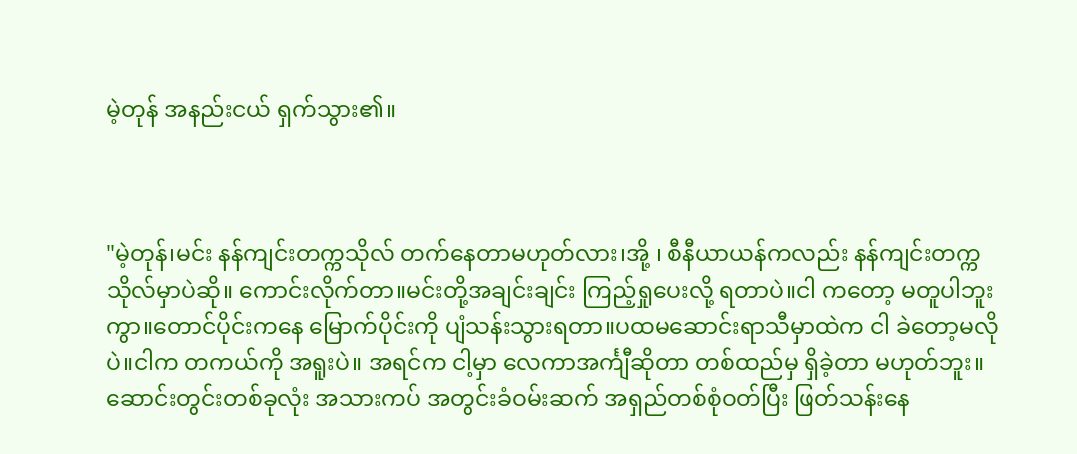မဲ့တုန် အနည်းငယ် ရှက်သွား၏။



"မဲ့တုန်၊မင်း နန်ကျင်းတက္ကသိုလ် တက်နေတာမဟုတ်လား၊အို့ ၊ စီနီယာယန်ကလည်း နန်ကျင်းတက္ကသိုလ်မှာပဲဆို။ ကောင်းလိုက်တာ။မင်းတို့အချင်းချင်း ကြည့်ရှုပေးလို့ ရတာပဲ။ငါ ကတော့ မတူပါဘူးကွာ။တောင်ပိုင်းကနေ မြောက်ပိုင်းကို ပျံသန်းသွားရတာ။ပထမဆောင်းရာသီမှာထဲက ငါ ခဲတော့မလိုပဲ။ငါက တကယ်ကို အရူးပဲ။ အရင်က ငါ့မှာ လေကာအင်္ကျီဆိုတာ တစ်ထည်မှ ရှိခဲ့တာ မဟုတ်ဘူး။ဆောင်းတွင်းတစ်ခုလုံး အသားကပ် အတွင်းခံဝမ်းဆက် အရှည်တစ်စုံဝတ်ပြီး ဖြတ်သန်းနေ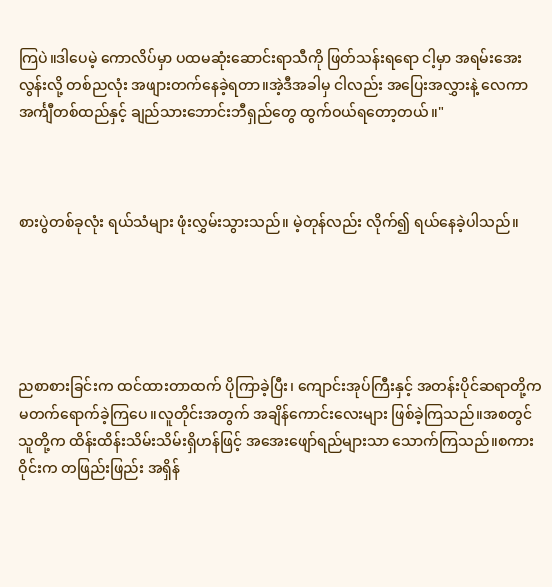ကြပဲ။ဒါပေမဲ့ ကောလိပ်မှာ ပထမဆုံးဆောင်းရာသီကို ဖြတ်သန်းရရော ငါ့မှာ အရမ်းအေးလွန်းလို့ တစ်ညလုံး အဖျားတက်နေခဲ့ရတာ။အဲ့ဒီအခါမှ ငါလည်း အပြေးအလွှားနဲ့ လေကာအင်္ကျီတစ်ထည်နှင့် ချည်သားဘောင်းဘီရှည်တွေ ထွက်ဝယ်ရတော့တယ်။"



စားပွဲတစ်ခုလုံး ရယ်သံများ ဖုံးလွှမ်းသွားသည်။ မဲ့တုန်လည်း လိုက်၍ ရယ်နေခဲ့ပါသည်။





ညစာစားခြင်းက ထင်ထားတာထက် ပိုကြာခဲ့ပြီး၊ ကျောင်းအုပ်ကြီးနှင့် အတန်းပိုင်ဆရာတို့က မတက်ရောက်ခဲ့ကြပေ။လူတိုင်းအတွက် အချိန်ကောင်းလေးများ ဖြစ်ခဲ့ကြသည်။အစတွင် သူတို့က ထိန်းထိန်းသိမ်းသိမ်းရှိဟန်ဖြင့် အအေးဖျော်ရည်များသာ သောက်ကြသည်။စကားဝိုင်းက တဖြည်းဖြည်း အရှိန်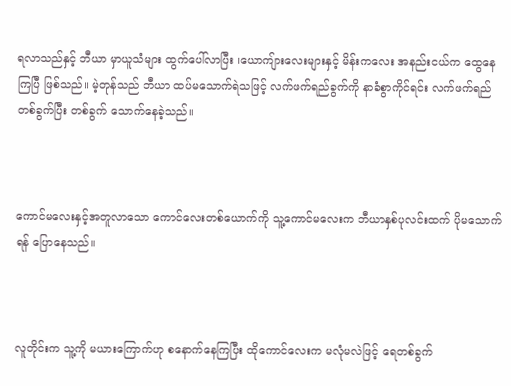ရလာသည်နှင့် ဘီယာ မှာယူသံများ ထွက်ပေါ်လာပြီး ၊ယောကျ်ားလေးများနှင့် မိန်းကလေး အနည်းငယ်က ထွေနေကြပြီ ဖြစ်သည်။ မဲ့တုန်သည် ဘီယာ ထပ်မသောက်ရဲသဖြင့် လက်ဖက်ရည်ခွက်ကို နာခံစွာကိုင်ရင်း လက်ဖက်ရည် တစ်ခွက်ပြီး တစ်ခွက် သောက်နေခဲ့သည်။



ကောင်မလေးနှင့်အတူလာသော ကောင်လေးတစ်ယောက်ကို သူ့ကောင်မလေးက ဘီယာနှစ်ပုလင်းထက် ပိုမသောက်ရန် ပြောနေသည်။



လူတိုင်းက သူ့ကို မယားကြောက်ဟု စနောက်နေကြပြီး ထိုကောင်လေးက မလုံမလဲဖြင့် ရေတစ်ခွက်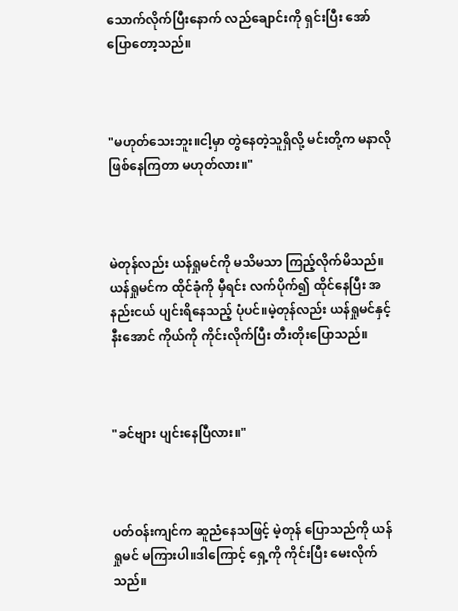သောက်လိုက်ပြီးနောက် လည်ချောင်းကို ရှင်းပြီး အော်ပြောတော့သည်။



"မဟုတ်သေးဘူး။ငါ့မှာ တွဲနေတဲ့သူရှိလို့ မင်းတို့က မနာလို ဖြစ်နေကြတာ မဟုတ်လား။"



မဲတုန်လည်း ယန်ရှုမင်ကို မသိမသာ ကြည့်လိုက်မိသည်။ယန်ရှုမင်က ထိုင်ခုံကို မှီရင်း လက်ပိုက်၍ ထိုင်နေပြီး အနည်းငယ် ပျင်းရိနေသည့် ပုံပင်။မဲ့တုန်လည်း ယန်ရှုမင်နှင့် နီးအောင် ကိုယ်ကို ကိုင်းလိုက်ပြီး တီးတိုးပြောသည်။



"ခင်ဗျား ပျင်းနေပြီလား။"



ပတ်ဝန်းကျင်က ဆူညံနေသဖြင့် မဲ့တုန် ပြောသည်ကို ယန်ရှုမင် မကြားပါ။ဒါကြောင့် ရှေ့ကို ကိုင်းပြီး မေးလိုက်သည်။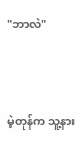"ဘာလဲ"



မဲ့တုန်က သူ့နား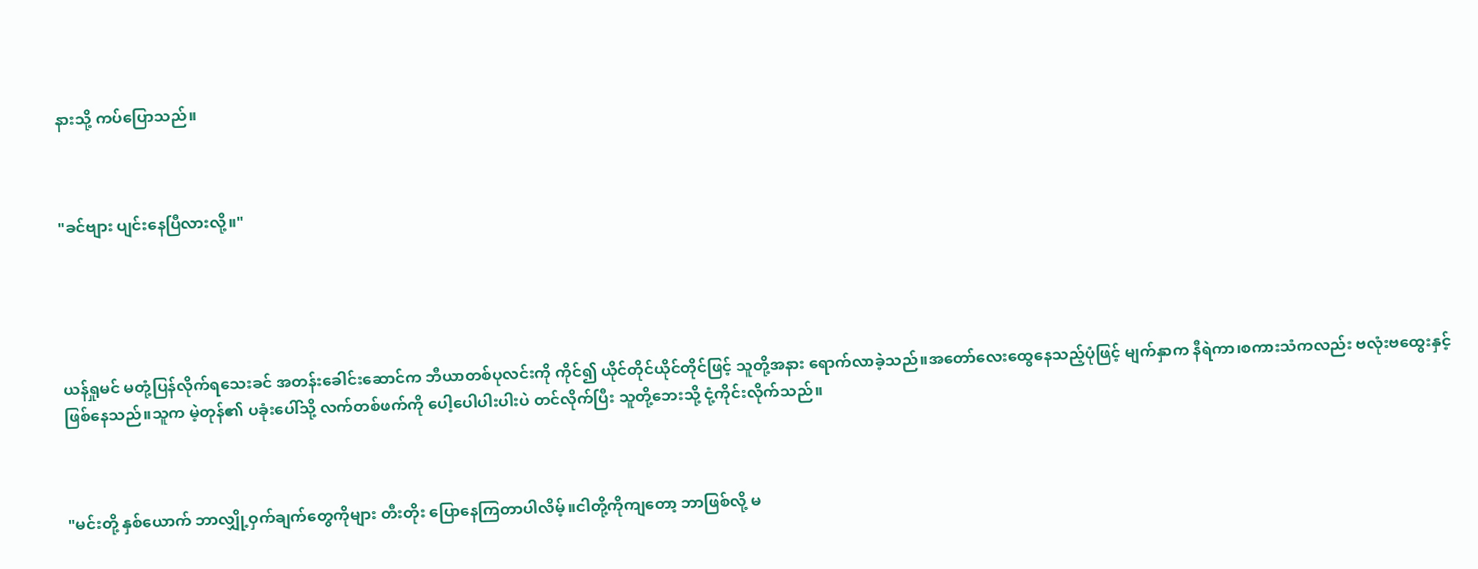နားသို့ ကပ်ပြောသည်။



"ခင်ဗျား ပျင်းနေပြီလားလို့။"





ယန်ရှုမင် မတုံ့ပြန်လိုက်ရသေးခင် အတန်းခေါင်းဆောင်က ဘီယာတစ်ပုလင်းကို ကိုင်၍ ယိုင်တိုင်ယိုင်တိုင်ဖြင့် သူတို့အနား ရောက်လာခဲ့သည်။အတော်လေးထွေနေသည့်ပုံဖြင့် မျက်နှာက နီရဲကာ၊စကားသံကလည်း ဗလုံးဗထွေးနှင့် ဖြစ်နေသည်။သူက မဲ့တုန်၏ ပခုံးပေါ်သို့ လက်တစ်ဖက်ကို ပေါ့ပေါပါးပါးပဲ တင်လိုက်ပြီး သူတို့ဘေးသို့ ငုံ့ကိုင်းလိုက်သည်။



"မင်းတို့ နှစ်ယောက် ဘာလျှို့ဝှက်ချက်တွေကိုများ တီးတိုး ပြောနေကြတာပါလိမ့်။ငါတို့ကိုကျတော့ ဘာဖြစ်လို့ မ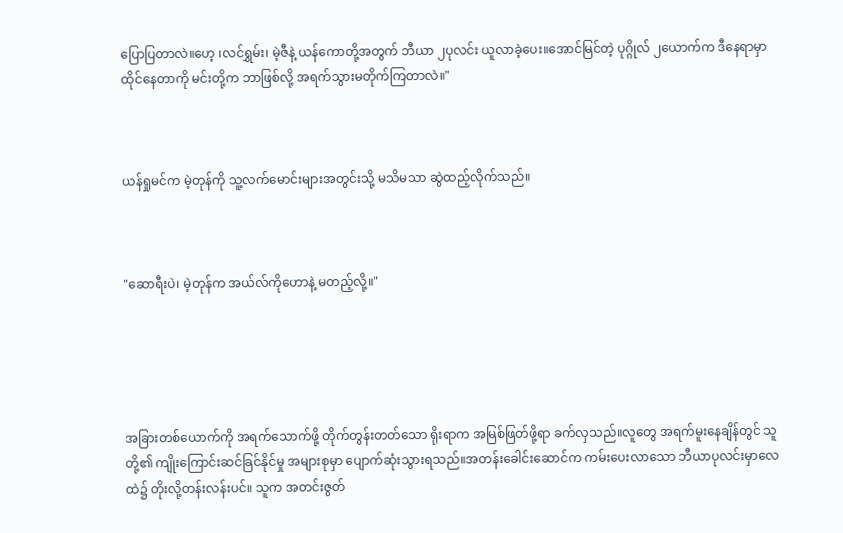ပြောပြတာလဲ။ဟေ့ ၊လင်ရွှမ်း၊ မဲ့ဇီနဲ့ ယန်ကောတို့အတွက် ဘီယာ ၂ပုလင်း ယူလာခဲ့ပေး။အောင်မြင်တဲ့ ပုဂ္ဂိုလ် ၂ယောက်က ဒီနေရာမှာ ထိုင်နေတာကို မင်းတို့က ဘာဖြစ်လို့ အရက်သွားမတိုက်ကြတာလဲ။"



ယန်ရှုမင်က မဲ့တုန်ကို သူ့လက်မောင်းများအတွင်းသို့ မသိမသာ ဆွဲထည့်လိုက်သည်။



"ဆောရီးပဲ၊ မဲ့တုန်က အယ်လ်ကိုဟောနဲ့ မတည့်လို့။"





အခြားတစ်ယောက်ကို အရက်သောက်ဖို့ တိုက်တွန်းတတ်သော ရိုးရာက အမြစ်ဖြတ်ဖို့ရာ ခက်လှသည်။လူတွေ အရက်မူးနေချိန်တွင် သူတို့၏ ကျိုးကြောင်းဆင်ခြင်နိုင်မှု အများစုမှာ ပျောက်ဆုံးသွားရသည်။အတန်းခေါင်းဆောင်က ကမ်းပေးလာသော ဘီယာပုလင်းမှာလေထဲ၌ တိုးလို့တန်းလန်းပင်။ သူက အတင်းဇွတ်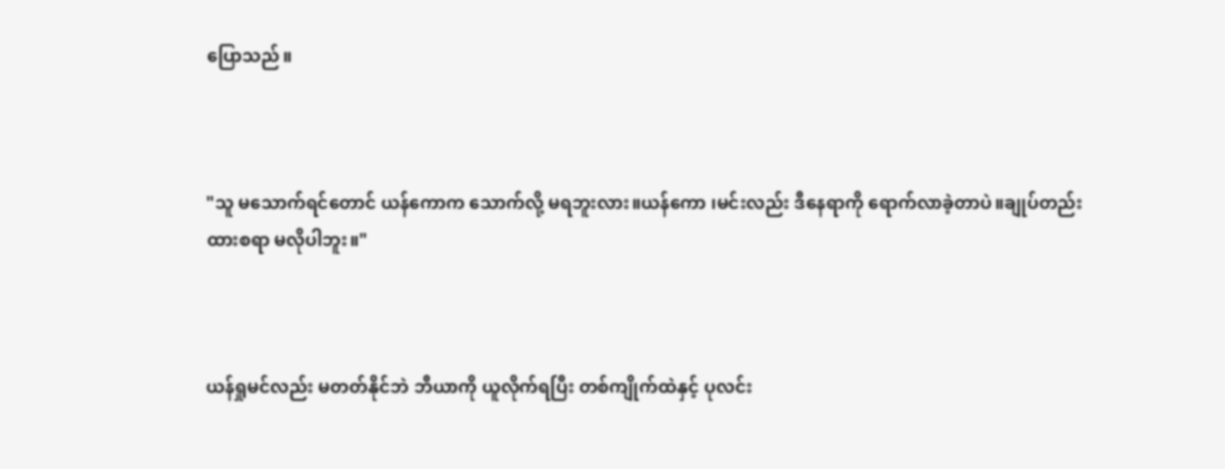ပြောသည်။



"သူ မသောက်ရင်တောင် ယန်ကောက သောက်လို့ မရဘူးလား။ယန်ကော ၊မင်းလည်း ဒီနေရာကို ရောက်လာခဲ့တာပဲ။ချုပ်တည်းထားစရာ မလိုပါဘူး။"



ယန်ရှုမင်လည်း မတတ်နိုင်ဘဲ ဘီယာကို ယူလိုက်ရပြီး တစ်ကျိုက်ထဲနှင့် ပုလင်း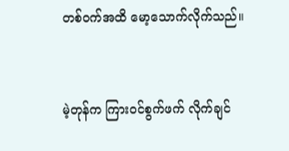တစ်ဝက်အထိ မော့သောက်လိုက်သည်။



မဲ့တုန်က ကြားဝင်စွက်ဖက် လိုက်ချင်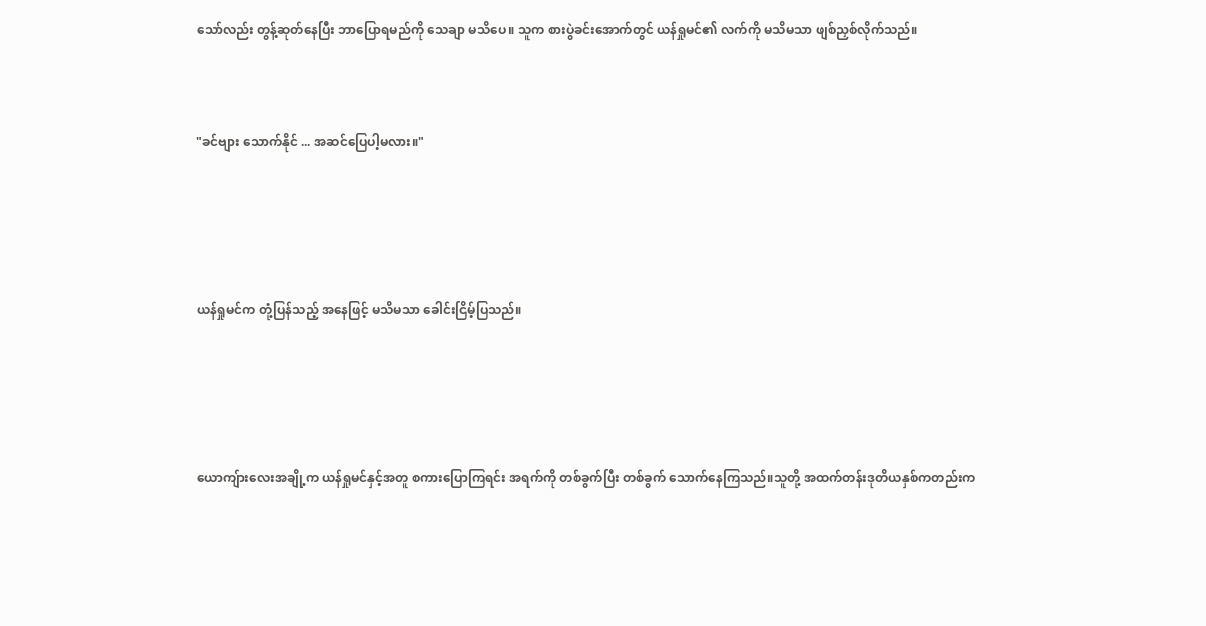သော်လည်း တွန့်ဆုတ်နေပြီး ဘာပြောရမည်ကို သေချာ မသိပေ။ သူက စားပွဲခင်းအောက်တွင် ယန်ရှုမင်၏ လက်ကို မသိမသာ ဖျစ်ညှစ်လိုက်သည်။



"ခင်ဗျား သောက်နိုင် ... အဆင်ပြေပါ့မလား။"





ယန်ရှုမင်က တုံ့ပြန်သည့် အနေဖြင့် မသိမသာ ခေါင်းငြိမ့်ပြသည်။





ယောကျ်ားလေးအချို့က ယန်ရှုမင်နှင့်အတူ စကားပြောကြရင်း အရက်ကို တစ်ခွက်ပြီး တစ်ခွက် သောက်နေကြသည်။သူတို့ အထက်တန်းဒုတိယနှစ်ကတည်းက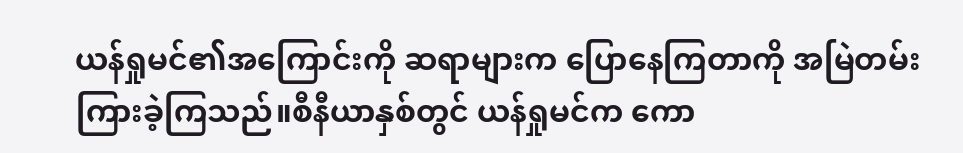ယန်ရှုမင်၏အကြောင်းကို ဆရာများက ပြောနေကြတာကို အမြဲတမ်း ကြားခဲ့ကြသည်။စီနီယာနှစ်တွင် ယန်ရှုမင်က ကော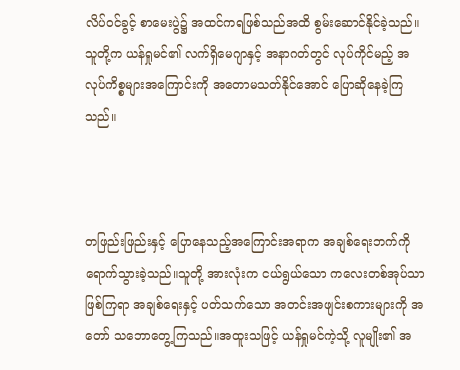လိပ်ဝင်ခွင့် စာမေးပွဲ၌ အထင်ကရဖြစ်သည်အထိ စွမ်းဆောင်နိုင်ခဲ့သည်။သူတို့က ယန်ရှုမင်၏ လက်ရှိမေဂျာနှင့် အနာဂတ်တွင် လုပ်ကိုင်မည့် အလုပ်ကိစ္စများအကြောင်းကို အတောမသတ်နိုင်အောင် ပြောဆိုနေခဲ့ကြသည်။



တဖြည်းဖြည်းနှင့် ပြောနေသည့်အကြောင်းအရာက အချစ်ရေးဘက်ကို ရောက်သွားခဲ့သည်။သူတို့ အားလုံးက ငယ်ရွယ်သော ကလေးတစ်အုပ်သာ ဖြစ်ကြရာ အချစ်ရေးနှင့် ပတ်သက်သော အတင်းအဖျင်းစကားများကို အတော် သဘောတွေ့ကြသည်။အထူးသဖြင့် ယန်ရှုမင်ကဲ့သို့ လူမျိုး၏ အ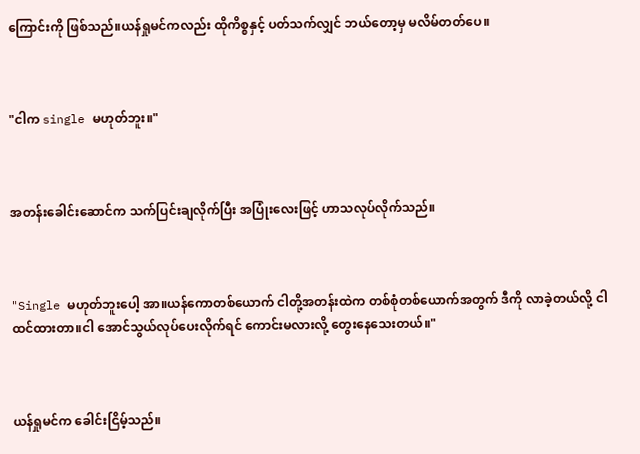ကြောင်းကို ဖြစ်သည်။ယန်ရှုမင်ကလည်း ထိုကိစ္စနှင့် ပတ်သက်လျှင် ဘယ်တော့မှ မလိမ်တတ်ပေ။



"ငါက single မဟုတ်ဘူး။"



အတန်းခေါင်းဆောင်က သက်ပြင်းချလိုက်ပြီး အပြုံးလေးဖြင့် ဟာသလုပ်လိုက်သည်။



"Single မဟုတ်ဘူးပေါ့ အာ။ယန်ကောတစ်ယောက် ငါတို့အတန်းထဲက တစ်စုံတစ်ယောက်အတွက် ဒီကို လာခဲ့တယ်လို့ ငါ ထင်ထားတာ။ငါ အောင်သွယ်လုပ်ပေးလိုက်ရင် ကောင်းမလားလို့ တွေးနေသေးတယ်။"



ယန်ရှုမင်က ခေါင်းငြိမ့်သည်။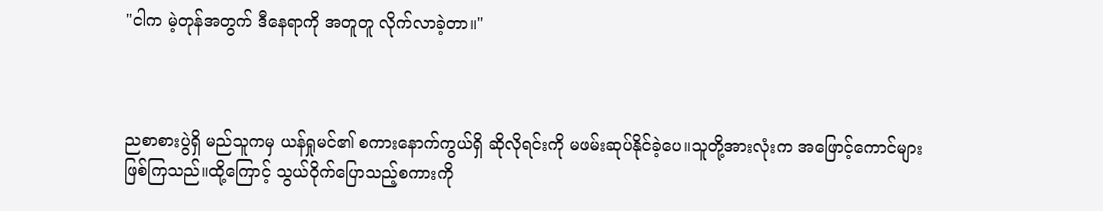"ငါက မဲ့တုန်အတွက် ဒီနေရာကို အတူတူ လိုက်လာခဲ့တာ။"



ညစာစားပွဲရှိ မည်သူကမှ ယန်ရှုမင်၏ စကားနောက်ကွယ်ရှိ ဆိုလိုရင်းကို မဖမ်းဆုပ်နိုင်ခဲ့ပေ။သူတို့အားလုံးက အဖြောင့်ကောင်များ ဖြစ်ကြသည်။ထို့ကြောင့် သွယ်ဝိုက်ပြောသည့်စကားကို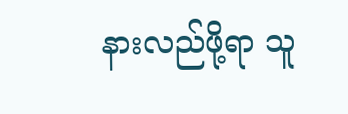နားလည်ဖို့ရာ သူ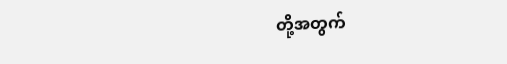တို့အတွက်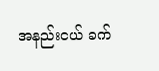အနည်းငယ် ခက်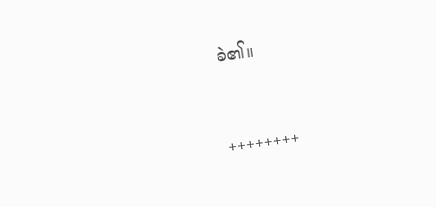ခဲ၏။



++++++++